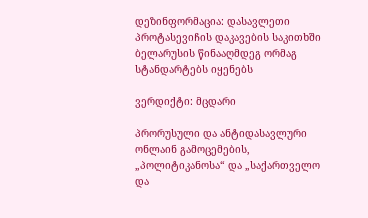დეზინფორმაცია: დასავლეთი პროტასევიჩის დაკავების საკითხში ბელარუსის წინააღმდეგ ორმაგ სტანდარტებს იყენებს

ვერდიქტი: მცდარი

პრორუსული და ანტიდასავლური ონლაინ გამოცემების, „პოლიტიკანოსა“ და „საქართველო და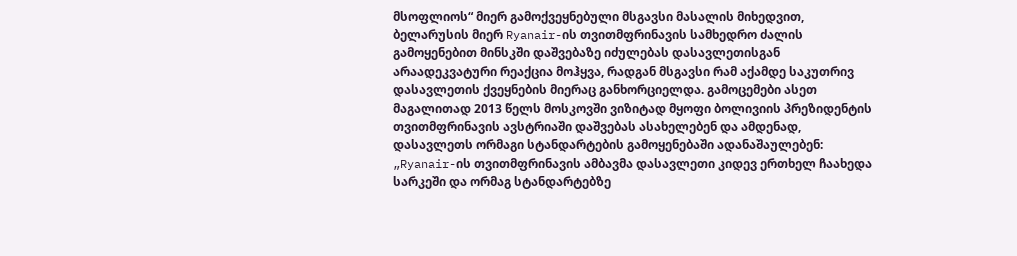მსოფლიოს“ მიერ გამოქვეყნებული მსგავსი მასალის მიხედვით, ბელარუსის მიერ Ryanair-ის თვითმფრინავის სამხედრო ძალის გამოყენებით მინსკში დაშვებაზე იძულებას დასავლეთისგან არაადეკვატური რეაქცია მოჰყვა, რადგან მსგავსი რამ აქამდე საკუთრივ დასავლეთის ქვეყნების მიერაც განხორციელდა. გამოცემები ასეთ მაგალითად 2013 წელს მოსკოვში ვიზიტად მყოფი ბოლივიის პრეზიდენტის თვითმფრინავის ავსტრიაში დაშვებას ასახელებენ და ამდენად, დასავლეთს ორმაგი სტანდარტების გამოყენებაში ადანაშაულებენ: „Ryanair-ის თვითმფრინავის ამბავმა დასავლეთი კიდევ ერთხელ ჩაახედა სარკეში და ორმაგ სტანდარტებზე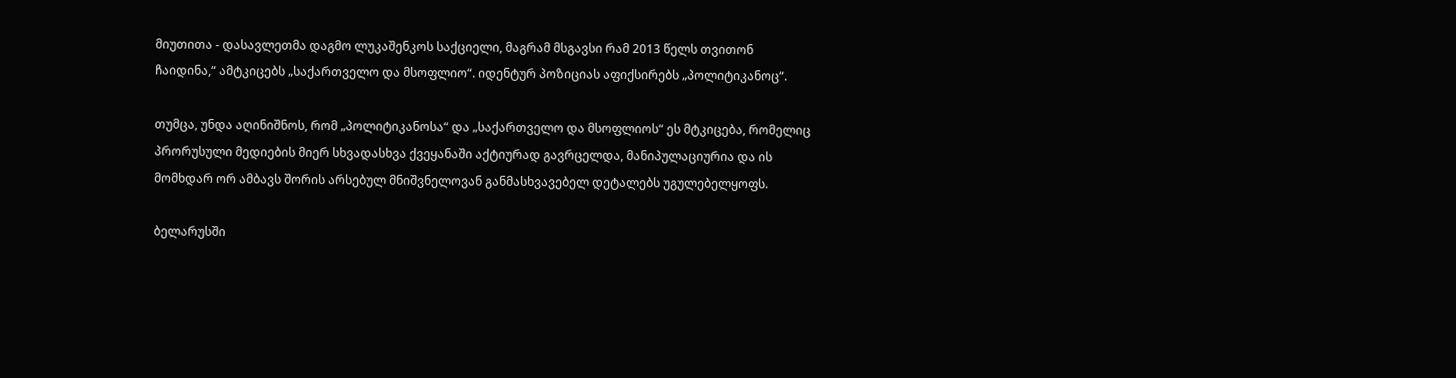მიუთითა - დასავლეთმა დაგმო ლუკაშენკოს საქციელი, მაგრამ მსგავსი რამ 2013 წელს თვითონ ჩაიდინა,“ ამტკიცებს „საქართველო და მსოფლიო“. იდენტურ პოზიციას აფიქსირებს „პოლიტიკანოც“.

თუმცა, უნდა აღინიშნოს, რომ „პოლიტიკანოსა“ და „საქართველო და მსოფლიოს“ ეს მტკიცება, რომელიც პრორუსული მედიების მიერ სხვადასხვა ქვეყანაში აქტიურად გავრცელდა, მანიპულაციურია და ის მომხდარ ორ ამბავს შორის არსებულ მნიშვნელოვან განმასხვავებელ დეტალებს უგულებელყოფს.

ბელარუსში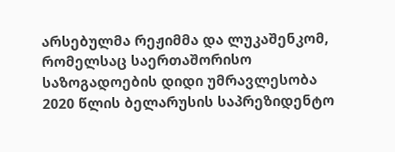არსებულმა რეჟიმმა და ლუკაშენკომ, რომელსაც საერთაშორისო საზოგადოების დიდი უმრავლესობა 2020 წლის ბელარუსის საპრეზიდენტო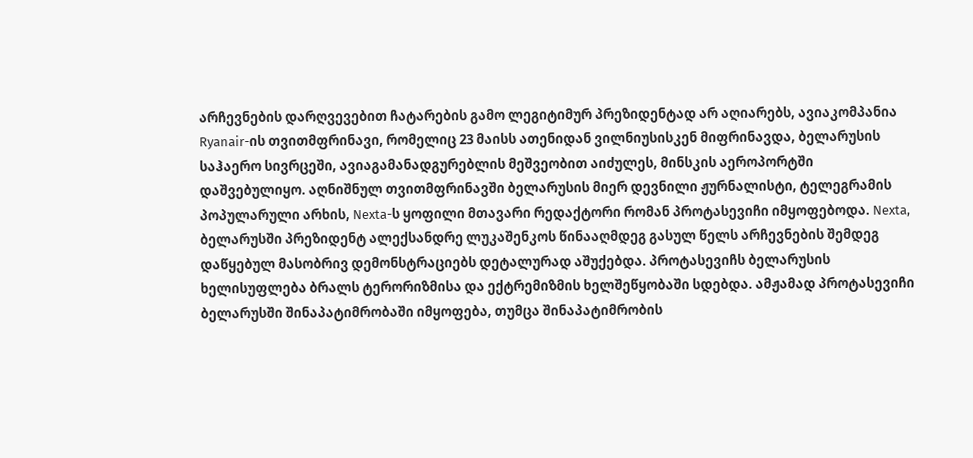არჩევნების დარღვევებით ჩატარების გამო ლეგიტიმურ პრეზიდენტად არ აღიარებს, ავიაკომპანია Ryanair-ის თვითმფრინავი, რომელიც 23 მაისს ათენიდან ვილნიუსისკენ მიფრინავდა, ბელარუსის საჰაერო სივრცეში, ავიაგამანადგურებლის მეშვეობით აიძულეს, მინსკის აეროპორტში დაშვებულიყო. აღნიშნულ თვითმფრინავში ბელარუსის მიერ დევნილი ჟურნალისტი, ტელეგრამის პოპულარული არხის, Nexta-ს ყოფილი მთავარი რედაქტორი რომან პროტასევიჩი იმყოფებოდა. Nexta, ბელარუსში პრეზიდენტ ალექსანდრე ლუკაშენკოს წინააღმდეგ გასულ წელს არჩევნების შემდეგ დაწყებულ მასობრივ დემონსტრაციებს დეტალურად აშუქებდა. პროტასევიჩს ბელარუსის ხელისუფლება ბრალს ტერორიზმისა და ექტრემიზმის ხელშეწყობაში სდებდა. ამჟამად პროტასევიჩი ბელარუსში შინაპატიმრობაში იმყოფება, თუმცა შინაპატიმრობის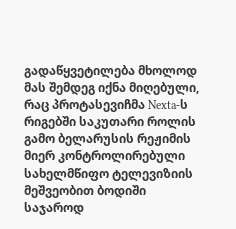გადაწყვეტილება მხოლოდ მას შემდეგ იქნა მიღებული, რაც პროტასევიჩმა Nexta-ს რიგებში საკუთარი როლის გამო ბელარუსის რეჟიმის მიერ კონტროლირებული სახელმწიფო ტელევიზიის მეშვეობით ბოდიში საჯაროდ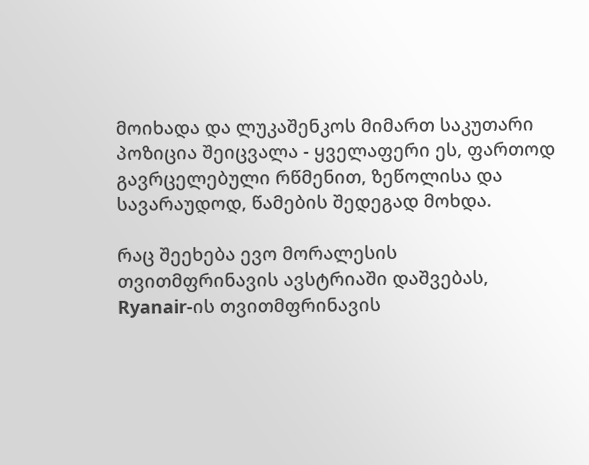მოიხადა და ლუკაშენკოს მიმართ საკუთარი პოზიცია შეიცვალა - ყველაფერი ეს, ფართოდ გავრცელებული რწმენით, ზეწოლისა და სავარაუდოდ, წამების შედეგად მოხდა.

რაც შეეხება ევო მორალესის თვითმფრინავის ავსტრიაში დაშვებას, Ryanair-ის თვითმფრინავის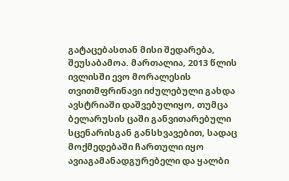გატაცებასთან მისი შედარება, შეუსაბამოა. მართალია, 2013 წლის ივლისში ევო მორალესის თვითმფრინავი იძულებული გახდა ავსტრიაში დაშვებულიყო, თუმცა ბელარუსის ცაში განვითარებული სცენარისგან განსხვავებით, სადაც მოქმედებაში ჩართული იყო ავიაგამანადგურებელი და ყალბი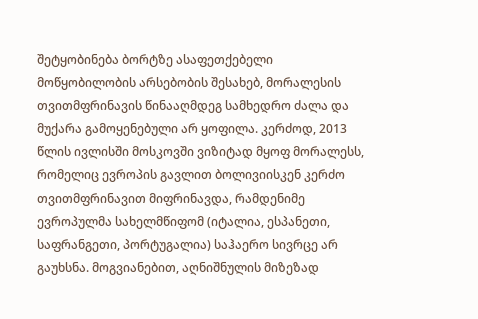შეტყობინება ბორტზე ასაფეთქებელი მოწყობილობის არსებობის შესახებ, მორალესის თვითმფრინავის წინააღმდეგ სამხედრო ძალა და მუქარა გამოყენებული არ ყოფილა. კერძოდ, 2013 წლის ივლისში მოსკოვში ვიზიტად მყოფ მორალესს, რომელიც ევროპის გავლით ბოლივიისკენ კერძო თვითმფრინავით მიფრინავდა, რამდენიმე ევროპულმა სახელმწიფომ (იტალია, ესპანეთი, საფრანგეთი, პორტუგალია) საჰაერო სივრცე არ გაუხსნა. მოგვიანებით, აღნიშნულის მიზეზად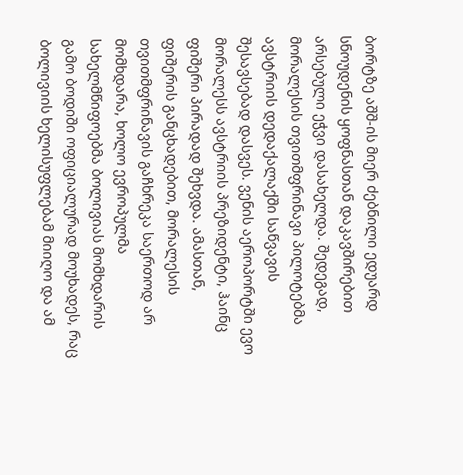ბორტზე აშშ-ის მიერ ძებნილი ედუარდ სნოუდენის ყოფნასთან დაკავშირებით არსებული ეჭვი დასახელდა. შედეგად, მორალესის თვითმფრინავი პილოტებმა ავსტრიის დედაქალაქში საწვავის შესავსებად დასვეს. ვენის აეროპორტში ევო მორალესს ავსტრიის პრეზიდენტი, ჰაინც ფიშერი პირადად შეხვდა. ამასთან, ფიშერის განცხადებით, მორალესის თვითმფრინავის გაჩხრეკა საერთოდ არ მომხდარა, ხოლო ევროპულმა სახელმწიფოებმა ბოლივიას მომხდარის გამო ბოდიში ოფიციალურად მოუხადეს, რაც ბოლივიის ხელისუფლებამ მიიღო და ამ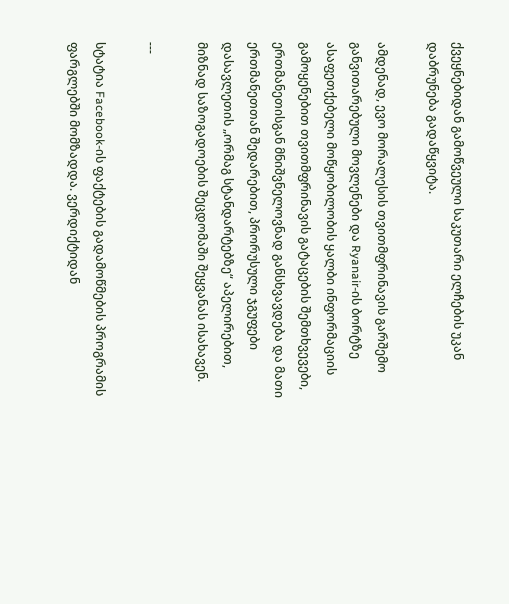ქვეყნებიდან გამოწვეული საკუთარი ელჩების უკან დაბრუნება გადაწყვიტა.

ამდენად, ევო მორალესის თვითმფრინავის გარშემო განვითარებული მოვლენები და Ryanair-ის ბორტზე ასაფეთქებელი მოწყობილობის ყალბი ინფორმაციის გამოყენებით თვითმფრინავის გატაცების შემთხვევები, ერთმანეთისგან მნიშვნელოვნად განსხვავდება და მათი ერთმანეთთან შედარებით, პრორუსული ჯგუფები დასავლეთის „ორმაგ სტანდარტებზე“ აპელირებით, მიზნად საზოგადოების შეცდომაში შეყვანას ისახავენ.

---

სტატია Facebook-ის ფაქტების გადამოწმების პროგრამის ფარგლებში მომზადდა. ვერდიქტიდან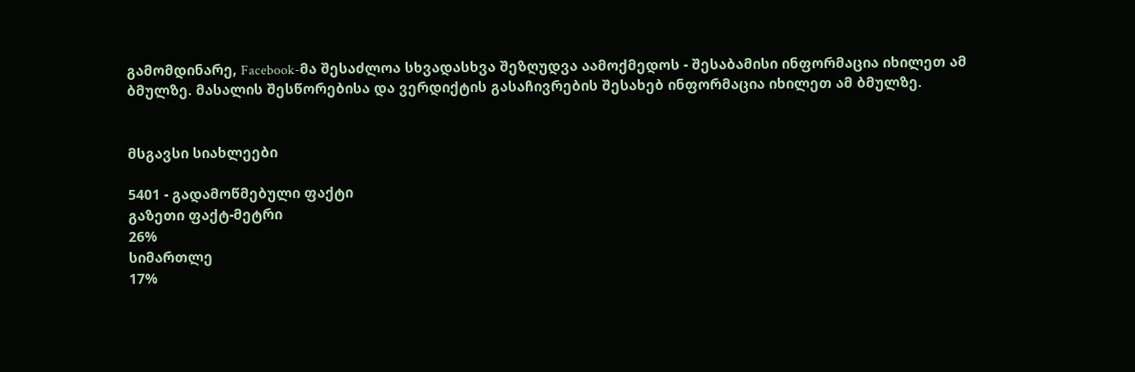გამომდინარე, Facebook-მა შესაძლოა სხვადასხვა შეზღუდვა აამოქმედოს - შესაბამისი ინფორმაცია იხილეთ ამ ბმულზე. მასალის შესწორებისა და ვერდიქტის გასაჩივრების შესახებ ინფორმაცია იხილეთ ამ ბმულზე.


მსგავსი სიახლეები

5401 - გადამოწმებული ფაქტი
გაზეთი ფაქტ-მეტრი
26%
სიმართლე
17%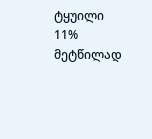ტყუილი
11%
მეტწილად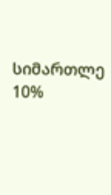სიმართლე
10%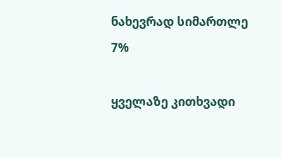ნახევრად სიმართლე
7%

ყველაზე კითხვადი